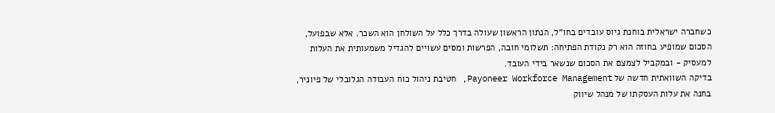כשחברה ישראלית בוחנת גיוס עובדים בחו"ל, הנתון הראשון שעולה בדרך כלל על השולחן הוא השכר. אלא שבפועל, הסכום שמופיע בחוזה הוא רק נקודת הפתיחה: תשלומי חובה, הפרשות ומסים עשויים להגדיל משמעותית את העלות למעסיק - ובמקביל לצמצם את הסכום שנשאר בידי העובד.
בדיקה השוואתית חדשה של Payoneer Workforce Management, חטיבת ניהול כוח העבודה הגלובלי של פיוניר, בחנה את עלות העסקתו של מנהל שיווק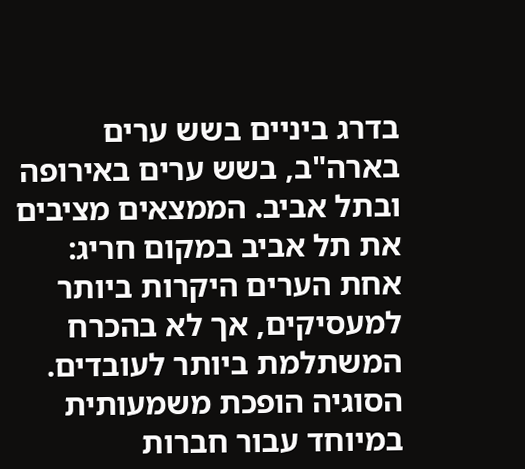בדרג ביניים בשש ערים בארה"ב, בשש ערים באירופה ובתל אביב. הממצאים מציבים את תל אביב במקום חריג: אחת הערים היקרות ביותר למעסיקים, אך לא בהכרח המשתלמת ביותר לעובדים.
הסוגיה הופכת משמעותית במיוחד עבור חברות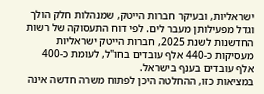ישראליות, ובעיקר חברות הייטק, שמנהלות חלק הולך וגדל מפעילותן מעבר לים. לפי דוח התעסוקה של רשות החדשנות לשנת 2025, חברות הייטק ישראליות מעסיקות כ-440 אלף עובדים בחו"ל, לעומת כ-400 אלף עובדים בענף בישראל.
במציאות כזו, ההחלטה היכן לפתוח משרה חדשה אינה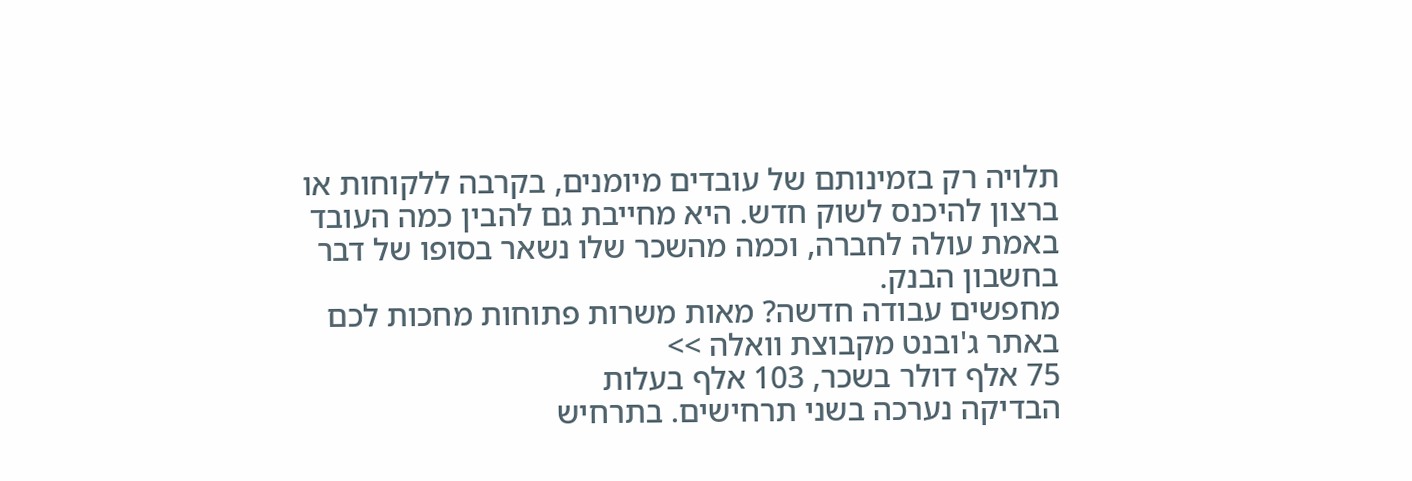תלויה רק בזמינותם של עובדים מיומנים, בקרבה ללקוחות או ברצון להיכנס לשוק חדש. היא מחייבת גם להבין כמה העובד באמת עולה לחברה, וכמה מהשכר שלו נשאר בסופו של דבר בחשבון הבנק.
מחפשים עבודה חדשה? מאות משרות פתוחות מחכות לכם באתר ג'ובנט מקבוצת וואלה >>
75 אלף דולר בשכר, 103 אלף בעלות
הבדיקה נערכה בשני תרחישים. בתרחיש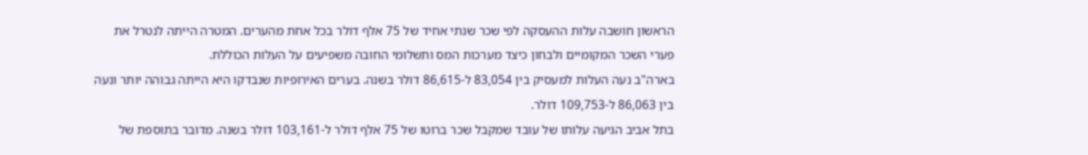הראשון חושבה עלות ההעסקה לפי שכר שנתי אחיד של 75 אלף דולר בכל אחת מהערים. המטרה הייתה לנטרל את פערי השכר המקומיים ולבחון כיצד מערכות המס ותשלומי החובה משפיעים על העלות הכוללת.
בארה"ב נעה העלות למעסיק בין 83,054 ל-86,615 דולר בשנה. בערים האירופיות שנבדקו היא הייתה גבוהה יותר ונעה בין 86,063 ל-109,753 דולר.
בתל אביב הגיעה עלותו של עובד שמקבל שכר ברוטו של 75 אלף דולר ל-103,161 דולר בשנה. מדובר בתוספת של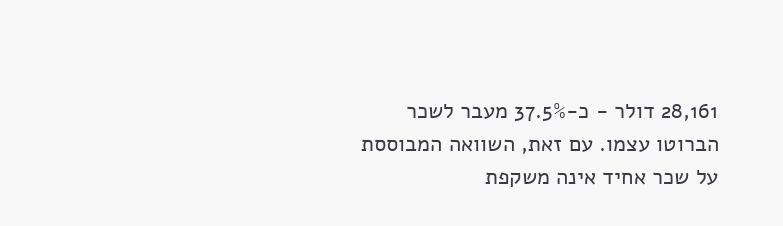28,161 דולר - כ-37.5% מעבר לשכר הברוטו עצמו. עם זאת, השוואה המבוססת על שכר אחיד אינה משקפת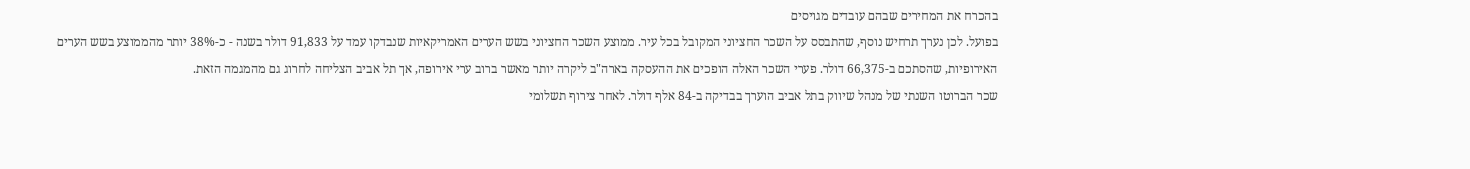בהכרח את המחירים שבהם עובדים מגויסים
בפועל. לכן נערך תרחיש נוסף, שהתבסס על השכר החציוני המקובל בכל עיר. ממוצע השכר החציוני בשש הערים האמריקאיות שנבדקו עמד על 91,833 דולר בשנה - כ-38% יותר מהממוצע בשש הערים האירופיות, שהסתכם ב-66,375 דולר. פערי השכר האלה הופכים את ההעסקה בארה"ב ליקרה יותר מאשר ברוב ערי אירופה, אך תל אביב הצליחה לחרוג גם מהמגמה הזאת.
שכר הברוטו השנתי של מנהל שיווק בתל אביב הוערך בבדיקה ב-84 אלף דולר. לאחר צירוף תשלומי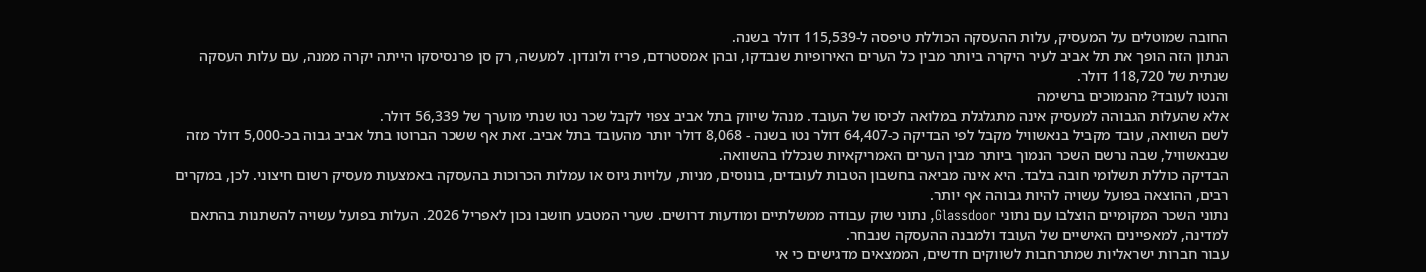החובה שמוטלים על המעסיק, עלות ההעסקה הכוללת טיפסה ל-115,539 דולר בשנה.
הנתון הזה הופך את תל אביב לעיר היקרה ביותר מבין כל הערים האירופיות שנבדקו, ובהן אמסטרדם, פריז ולונדון. למעשה, רק סן פרנסיסקו הייתה יקרה ממנה, עם עלות העסקה שנתית של 118,720 דולר.
והנטו לעובד? מהנמוכים ברשימה
אלא שהעלות הגבוהה למעסיק אינה מתגלגלת במלואה לכיסו של העובד. מנהל שיווק בתל אביב צפוי לקבל שכר נטו שנתי מוערך של 56,339 דולר.
לשם השוואה, עובד מקביל בנאשוויל מקבל לפי הבדיקה כ-64,407 דולר נטו בשנה - 8,068 דולר יותר מהעובד בתל אביב. זאת אף ששכר הברוטו בתל אביב גבוה בכ-5,000 דולר מזה שבנאשוויל, שבה נרשם השכר הנמוך ביותר מבין הערים האמריקאיות שנכללו בהשוואה.
הבדיקה כוללת תשלומי חובה בלבד. היא אינה מביאה בחשבון הטבות לעובדים, בונוסים, מניות, עלויות גיוס או עמלות הכרוכות בהעסקה באמצעות מעסיק רשום חיצוני. לכן, במקרים רבים, ההוצאה בפועל עשויה להיות גבוהה אף יותר.
נתוני השכר המקומיים הוצלבו עם נתוני Glassdoor, נתוני שוק עבודה ממשלתיים ומודעות דרושים. שערי המטבע חושבו נכון לאפריל 2026. העלות בפועל עשויה להשתנות בהתאם למדינה, למאפיינים האישיים של העובד ולמבנה ההעסקה שנבחר.
עבור חברות ישראליות שמתרחבות לשווקים חדשים, הממצאים מדגישים כי אי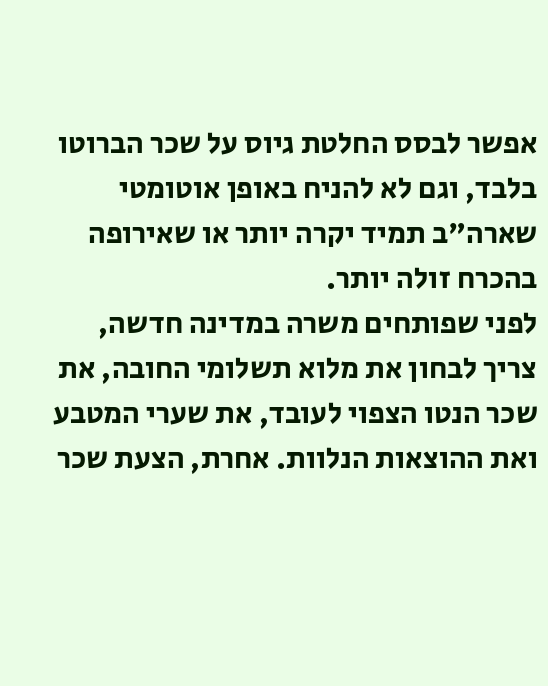אפשר לבסס החלטת גיוס על שכר הברוטו בלבד, וגם לא להניח באופן אוטומטי שארה"ב תמיד יקרה יותר או שאירופה בהכרח זולה יותר.
לפני שפותחים משרה במדינה חדשה, צריך לבחון את מלוא תשלומי החובה, את שכר הנטו הצפוי לעובד, את שערי המטבע ואת ההוצאות הנלוות. אחרת, הצעת שכר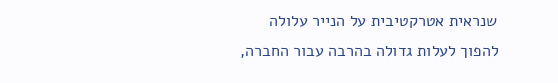שנראית אטרקטיבית על הנייר עלולה להפוך לעלות גדולה בהרבה עבור החברה,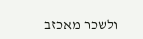ולשכר מאכזב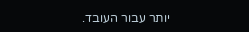יותר עבור העובד.